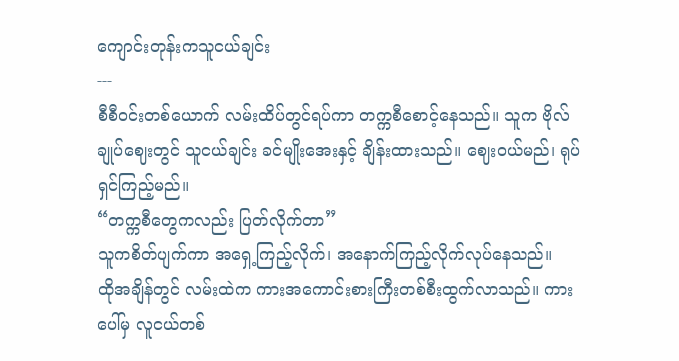ကျောင်းတုန်းကသူငယ်ချင်း
---
စီစီဝင်းတစ်ယောက် လမ်းထိပ်တွင်ရပ်ကာ တက္ကစီစောင့်နေသည်။ သူက ဗိုလ်ချုပ်ဈေးတွင် သူငယ်ချင်း ခင်မျိုးအေးနှင့် ချိန်းထားသည်။ ဈေးဝယ်မည်၊ ရုပ်ရှင်ကြည့်မည်။
“တက္ကစီတွေကလည်း ပြတ်လိုက်တာ”
သူကစိတ်ပျက်ကာ အရှေ့ကြည့်လိုက်၊ အနောက်ကြည့်လိုက်လုပ်နေသည်။
ထိုအချိန်တွင် လမ်းထဲက ကားအကောင်းစားကြီးတစ်စီးထွက်လာသည်။ ကားပေါ်မှ လူငယ်တစ်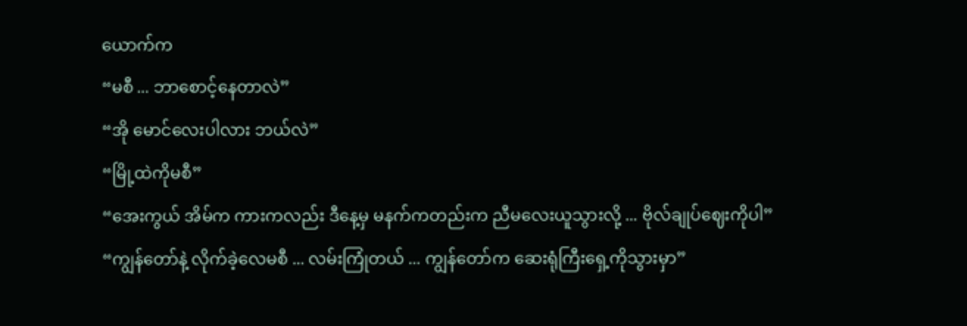ယောက်က
“မစီ ... ဘာစောင့်နေတာလဲ”
“အို မောင်လေးပါလား ဘယ်လဲ”
“မြို့ထဲကိုမစီ”
“အေးကွယ် အိမ်က ကားကလည်း ဒီနေ့မှ မနက်ကတည်းက ညီမလေးယူသွားလို့ ... ဗိုလ်ချုပ်ဈေးကိုပါ”
“ကျွန်တော်နဲ့ လိုက်ခဲ့လေမစီ ... လမ်းကြုံတယ် ... ကျွန်တော်က ဆေးရုံကြီးရှေ့ကိုသွားမှာ”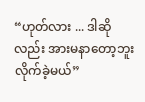“ဟုတ်လား ... ဒါဆိုလည်း အားမနာတော့ဘူး လိုက်ခဲ့မယ်”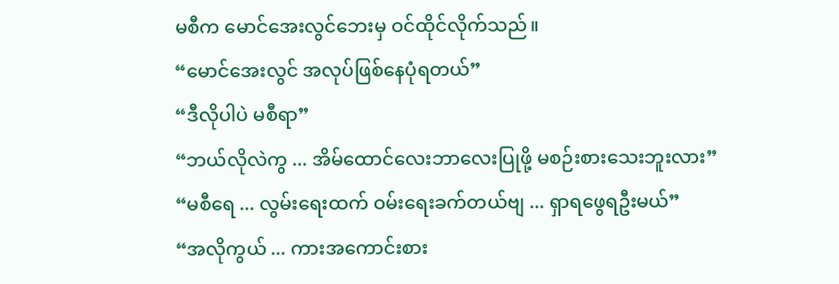မစီက မောင်အေးလွင်ဘေးမှ ဝင်ထိုင်လိုက်သည်။
“မောင်အေးလွင် အလုပ်ဖြစ်နေပုံရတယ်”
“ဒီလိုပါပဲ မစီရာ”
“ဘယ်လိုလဲကွ ... အိမ်ထောင်လေးဘာလေးပြုဖို့ မစဉ်းစားသေးဘူးလား”
“မစီရေ ... လွမ်းရေးထက် ဝမ်းရေးခက်တယ်ဗျ ... ရှာရဖွေရဦးမယ်”
“အလိုကွယ် ... ကားအကောင်းစား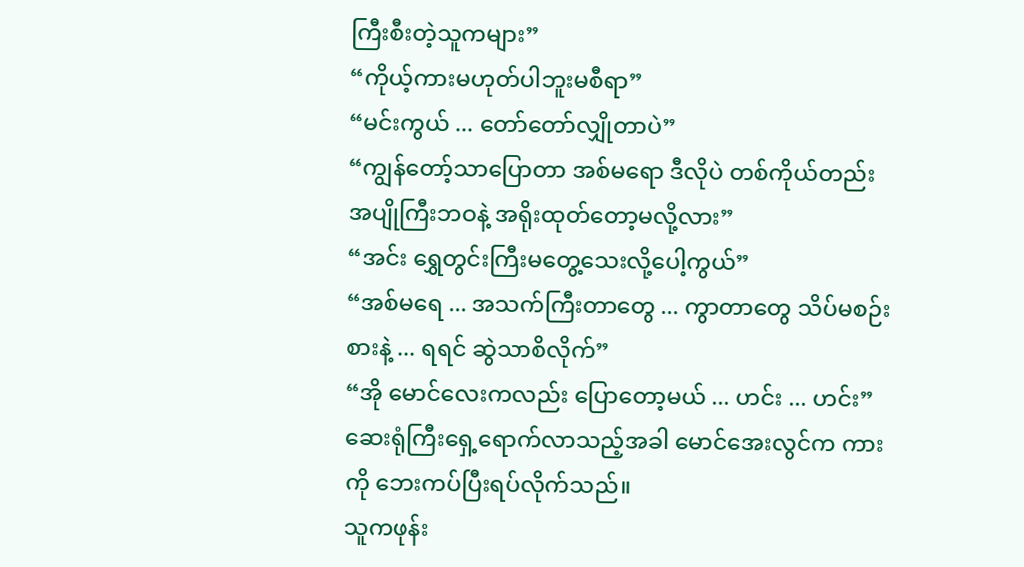ကြီးစီးတဲ့သူကများ”
“ကိုယ့်ကားမဟုတ်ပါဘူးမစီရာ”
“မင်းကွယ် ... တော်တော်လျှိုတာပဲ”
“ကျွန်တော့်သာပြောတာ အစ်မရော ဒီလိုပဲ တစ်ကိုယ်တည်း အပျိုကြီးဘဝနဲ့ အရိုးထုတ်တော့မလို့လား”
“အင်း ရွှေတွင်းကြီးမတွေ့သေးလို့ပေါ့ကွယ်”
“အစ်မရေ ... အသက်ကြီးတာတွေ ... ကွာတာတွေ သိပ်မစဉ်းစားနဲ့ ... ရရင် ဆွဲသာစိလိုက်”
“အို မောင်လေးကလည်း ပြောတော့မယ် ... ဟင်း ... ဟင်း”
ဆေးရုံကြီးရှေ့ရောက်လာသည့်အခါ မောင်အေးလွင်က ကားကို ဘေးကပ်ပြီးရပ်လိုက်သည်။
သူကဖုန်း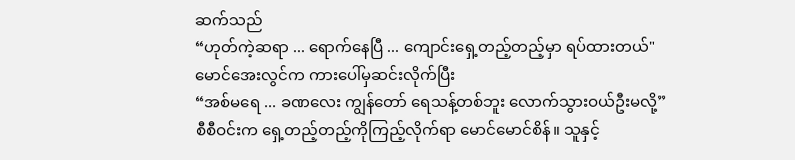ဆက်သည်
“ဟုတ်ကဲ့ဆရာ ... ရောက်နေပြီ ... ကျောင်းရှေ့တည့်တည့်မှာ ရပ်ထားတယ်"
မောင်အေးလွင်က ကားပေါ်မှဆင်းလိုက်ပြီး
“အစ်မရေ ... ခဏလေး ကျွန်တော် ရေသန့်တစ်ဘူး လောက်သွားဝယ်ဦးမလို့”
စီစီဝင်းက ရှေ့တည့်တည့်ကိုကြည့်လိုက်ရာ မောင်မောင်စိန်။ သူနှင့်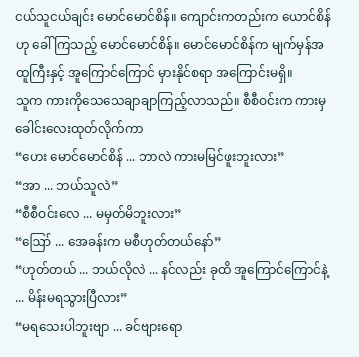ငယ်သူငယ်ချင်း မောင်မောင်စိန်။ ကျောင်းကတည်းက ယောင်စိန်ဟု ခေါ်ကြသည့် မောင်မောင်စိန်။ မောင်မောင်စိန်က မျက်မှန်အထူကြီးနှင့် အူကြောင်ကြောင် မှားနိုင်စရာ အကြောင်းမရှိ။
သူက ကားကိုသေသေချာချာကြည့်လာသည်။ စီစီဝင်းက ကားမှ ခေါင်းလေးထုတ်လိုက်ကာ
“ဟေး မောင်မောင်စိန် ... ဘာလဲ ကားမမြင်ဖူးဘူးလား”
“အာ ... ဘယ်သူလဲ”
“စီစီဝင်းလေ ... မမှတ်မိဘူးလား”
“ဪ ... အေခန်းက မစီဟုတ်တယ်နော်”
“ဟုတ်တယ် ... ဘယ်လိုလဲ ... နင်လည်း ခုထိ အူကြောင်ကြောင်နဲ့ ... မိန်းမရသွားပြီလား”
“မရသေးပါဘူးဗျာ ... ခင်ဗျားရော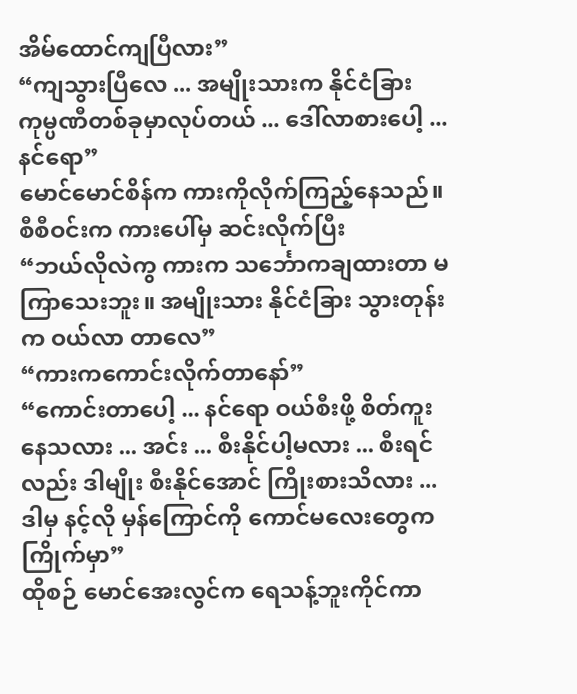အိမ်ထောင်ကျပြီလား”
“ကျသွားပြီလေ ... အမျိုးသားက နိုင်ငံခြား ကုမ္ပဏီတစ်ခုမှာလုပ်တယ် ... ဒေါ်လာစားပေါ့ ... နင်ရော”
မောင်မောင်စိန်က ကားကိုလိုက်ကြည့်နေသည်။ စီစီဝင်းက ကားပေါ်မှ ဆင်းလိုက်ပြီး
“ဘယ်လိုလဲကွ ကားက သင်္ဘောကချထားတာ မကြာသေးဘူး။ အမျိုးသား နိုင်ငံခြား သွားတုန်းက ဝယ်လာ တာလေ”
“ကားကကောင်းလိုက်တာနော်”
“ကောင်းတာပေါ့ ... နင်ရော ဝယ်စီးဖို့ စိတ်ကူးနေသလား ... အင်း ... စီးနိုင်ပါ့မလား ... စီးရင်လည်း ဒါမျိုး စီးနိုင်အောင် ကြိုးစားသိလား ... ဒါမှ နင့်လို မှန်ကြောင်ကို ကောင်မလေးတွေက ကြိုက်မှာ”
ထိုစဉ် မောင်အေးလွင်က ရေသန့်ဘူးကိုင်ကာ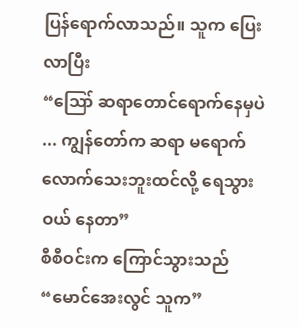ပြန်ရောက်လာသည်။ သူက ပြေးလာပြီး
“ဪ ဆရာတောင်ရောက်နေမှပဲ ... ကျွန်တော်က ဆရာ မရောက်လောက်သေးဘူးထင်လို့ ရေသွားဝယ် နေတာ”
စီစီဝင်းက ကြောင်သွားသည်
“မောင်အေးလွင် သူက”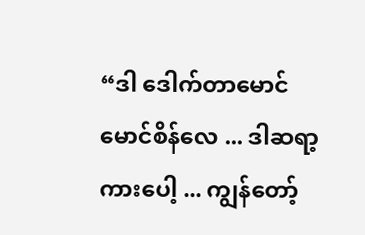“ဒါ ဒေါက်တာမောင်မောင်စိန်လေ ... ဒါဆရာ့ကားပေါ့ ... ကျွန်တော့်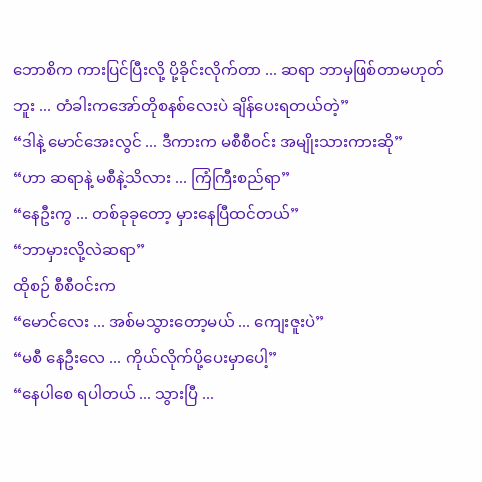ဘောစိက ကားပြင်ပြီးလို့ ပို့ခိုင်းလိုက်တာ ... ဆရာ ဘာမှဖြစ်တာမဟုတ်ဘူး ... တံခါးကအော်တိုစနစ်လေးပဲ ချိန်ပေးရတယ်တဲ့”
“ဒါနဲ့ မောင်အေးလွင် ... ဒီကားက မစီစီဝင်း အမျိုးသားကားဆို”
“ဟာ ဆရာနဲ့ မစီနဲ့သိလား ... ကြံကြီးစည်ရာ”
“နေဦးကွ ... တစ်ခုခုတော့ မှားနေပြီထင်တယ်”
“ဘာမှားလို့လဲဆရာ”
ထိုစဉ် စီစီဝင်းက
“မောင်လေး ... အစ်မသွားတော့မယ် ... ကျေးဇူးပဲ”
“မစီ နေဦးလေ ... ကိုယ်လိုက်ပို့ပေးမှာပေါ့”
“နေပါစေ ရပါတယ် ... သွားပြီ ...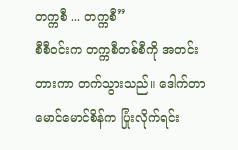တက္ကစီ ... တက္ကစီ”
စီစီဝင်းက တက္ကစီတစ်စီကို အတင်းတားကာ တက်သွားသည်။ ဒေါက်တာ မောင်မောင်စိန်က ပြုံးလိုက်ရင်း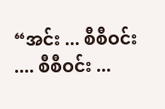“အင်း ... စီစီဝင်း .... စီစီဝင်း ...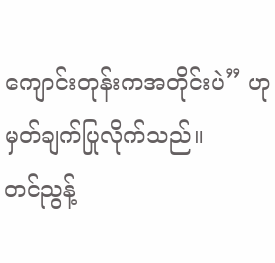ကျောင်းတုန်းကအတိုင်းပဲ” ဟုမှတ်ချက်ပြုလိုက်သည်။
တင်ညွန့်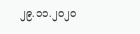၂၉.၁၁.၂၀၂၀